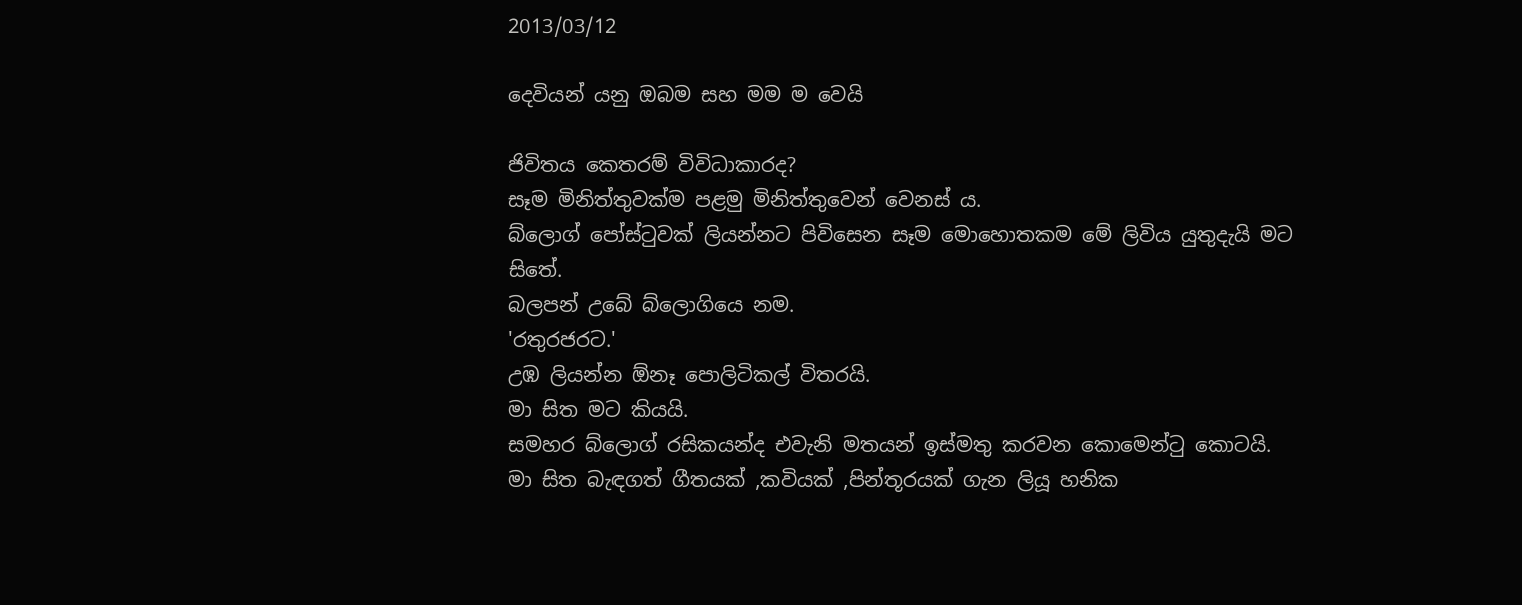2013/03/12

දෙවියන් යනු ඔබම සහ මම ම වෙයි

ජිවිතය කෙතරම් විවිධාකාරද?
සෑම මිනිත්තුවක්ම පළමු මිනිත්තුවෙන් වෙනස් ය.
බ්ලොග් පෝස්ටුවක් ලියන්නට පිවිසෙන සෑම මොහොතකම මේ ලිවිය යුතුදැයි මට සිතේ.
බලපන් උබේ බ්ලොගියෙ නම.
'රතුරජරට.'
උඹ ලියන්න ඕනෑ පොලිටිකල් විතරයි.
මා සිත මට කියයි.
සමහර බ්ලොග් රසිකයන්ද එවැනි මතයන් ඉස්මතු කරවන කොමෙන්ටු කොටයි.
මා සිත බැඳගත් ගීතයක් ,කවියක් ,පින්තූරයක් ගැන ලියූ හනික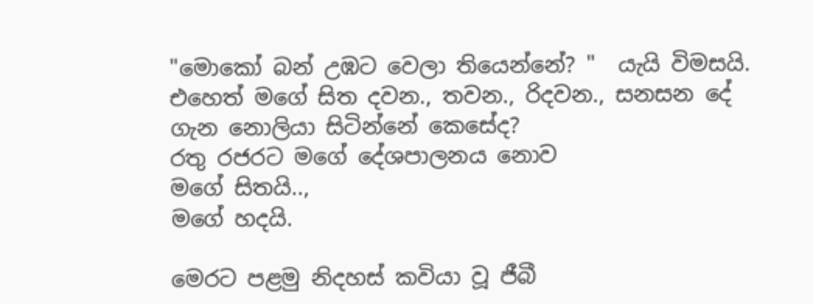"මොකෝ බන් උඹට වෙලා තියෙන්නේ? "  යැයි විමසයි.
එහෙත් මගේ සිත දවන., තවන., රිදවන., සනසන දේ ගැන නොලියා සිටින්නේ කෙසේද?
රතු රජරට මගේ දේශපාලනය නොව
මගේ සිතයි..,
මගේ හදයි.

මෙරට පළමු නිදහස් කවියා වූ ජීබී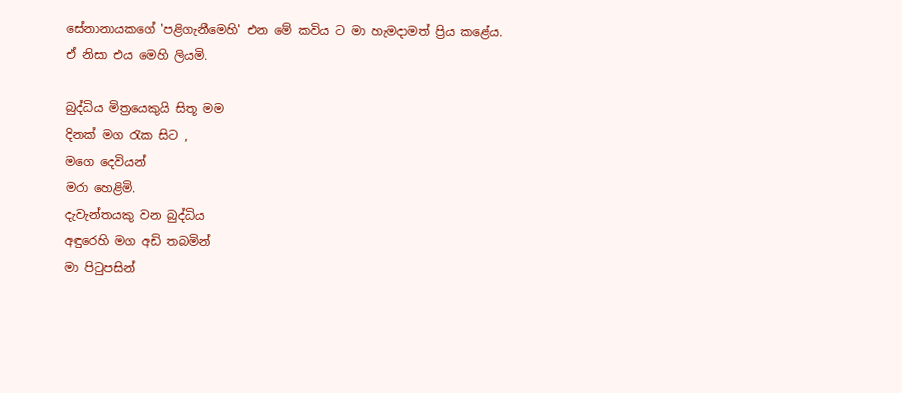සේනානායකගේ 'පළිගැනීමෙහි' එන මේ කවිය ට මා හැමදාමත් ප්‍රිය කළේය. ඒ නිසා එය මෙහි ලියමි.

බුද්ධිය මිත්‍රයෙකුයි සිතූ මම
දිනක් මග රැක සිට ,
මගෙ දෙවියන්
මරා හෙළිමි.
දැවැන්තයකු වන බුද්ධිය
අඳුරෙහි මග අඩි තබමින්
මා පිටුපසින්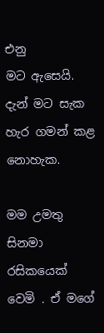එනු
මට ඇසෙයි.
දැන් මට සැක හැර ගමන් කළ නොහැක.

මම උමතු සිනමා රසිකයෙක් වෙමි . ඒ මගේ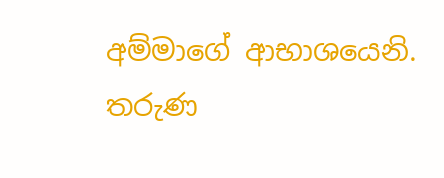අම්මාගේ ආභාශයෙනි. තරුණ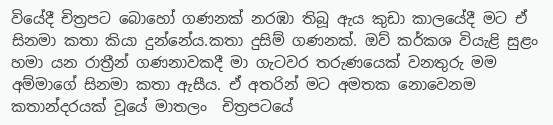වියේදී චිත්‍රපට බොහෝ ගණනක් නරඹා තිබූ ඇය කුඩා කාලයේදී මට ඒ සිනමා කතා කියා දුන්නේය.කතා දුසිම් ගණනක්. ඔව් කර්කශ වියැළි සුළං හමා යන රාත්‍රීන් ගණනාවකදී මා ගැටවර තරුණයෙක් වනතුරු මම අම්මාගේ සිනමා කතා ඇසීය. ඒ අතරින් මට අමතක නොවෙනම කතාන්දරයක් වූයේ මාතලං  චිත්‍රපටයේ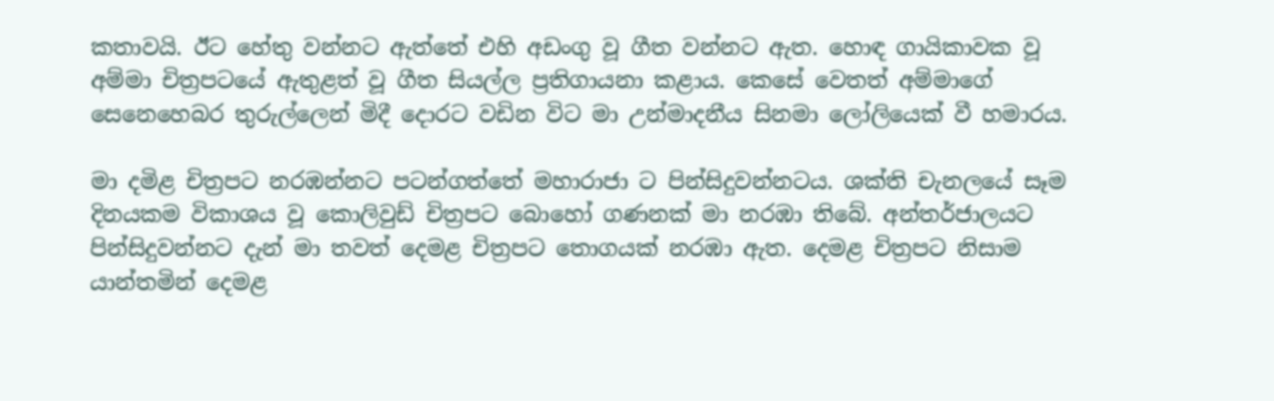කතාවයි. ඊට හේතු වන්නට ඇත්තේ එහි අඩංගු වූ ගීත වන්නට ඇත. හොඳ ගායිකාවක වූ අම්මා චිත්‍රපටයේ ඇතුළත් වූ ගීත සියල්ල ප්‍රතිගායනා කළාය. කෙසේ වෙතත් අම්මාගේ සෙනෙහෙබර තුරුල්ලෙන් මිදී දොරට වඩින විට මා උන්මාදනීය සිනමා ලෝලියෙක් වී හමාරය.

මා දමිළ චිත්‍රපට නරඹන්නට පටන්ගත්තේ මහාරාජා ට පින්සිදුවන්නටය. ශක්ති චැනලයේ සෑම දිනයකම විකාශය වූ කොලිවුඩ් චිත්‍රපට බොහෝ ගණනක් මා නරඹා තිබේ. අන්තර්ජාලයට පින්සිදුවන්නට දැන් මා තවත් දෙමළ චිත්‍රපට තොගයක් නරඹා ඇත. දෙමළ චිත්‍රපට නිසාම යාන්තමින් දෙමළ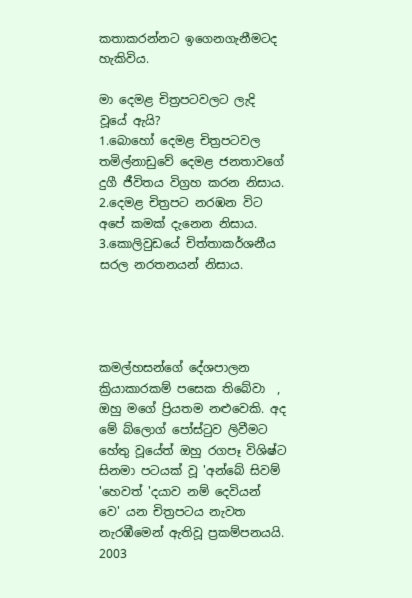කතාකරන්නට ඉගෙනගැනීමටද හැකිවිය.

මා දෙමළ චිත්‍රපටවලට ලැදි වූයේ ඇයි?
1.බොහෝ දෙමළ චිත්‍රපටවල තමිල්නාඩුවේ දෙමළ ජනතාවගේ දුගී ජීවිතය විග්‍රහ කරන නිසාය.
2.දෙමළ චිත්‍රපට නරඹන විට අපේ කමක් දැනෙන නිසාය.
3.කොලිවුඩයේ චිත්තාකර්ශනීය සරල නරතනයන් නිසාය.




කමල්හසන්ගේ දේශපාලන ක්‍රියාකාරකම් පසෙක තිබේවා  , ඔහු මගේ ප්‍රියතම නළුවෙකි. අද මේ බ්ලොග් පෝස්ටුව ලිවීමට හේතු වූයේත් ඔහු රගපෑ විශිෂ්ට සිනමා පටයක් වූ 'අන්බේ සිවම් 'හෙවත් 'දයාව නම් දෙවියන් වෙ' යන චිත්‍රපටය නැවත නැරඹීමෙන් ඇතිවූ ප්‍රකම්පනයයි.
2003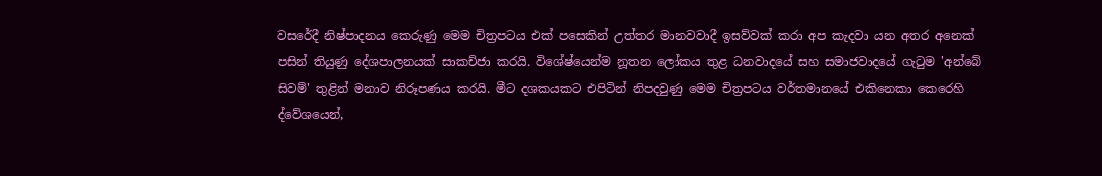වසරේදී නිෂ්පාදනය කෙරුණු මෙම චිත්‍රපටය එක් පසෙකින් උත්තර මානවවාදී ඉසව්වක් කරා අප කැදවා යන අතර අනෙක් පසින් තියුණු දේශපාලනයක් සාකච්ජා කරයි. විශේෂ්යෙන්ම නූතන ලෝකය තුළ ධනවාදයේ සහ සමාජවාදයේ ගැටුම 'අන්බේ සිවම්' තුළින් මනාව නිරූපණය කරයි. මීට දශකයකට එපිටින් නිපදවුණු මෙම චිත්‍රපටය වර්තමානයේ එකිනෙකා කෙරෙහි ද්වේශයෙන්,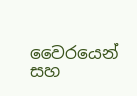වෛරයෙන් සහ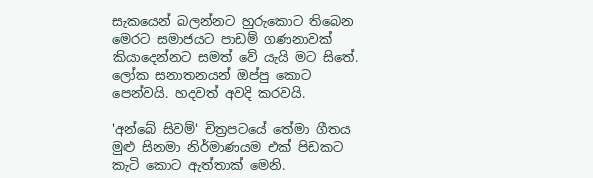සැකයෙන් බලන්නට හුරුකොට තිබෙන මෙරට සමාජයට පාඩම් ගණනාවක් කියාදෙන්නට සමත් වේ යැයි මට සිතේ. ලෝක සනාතනයන් ඔප්පු කොට පෙන්වයි. හදවත් අවදි කරවයි.

'අන්බේ සිවම්' චිත්‍රපටයේ තේමා ගීතය මුළු සිනමා නිර්මාණයම එක් පිඩකට කැටි කොට ඇත්තාක් මෙනි.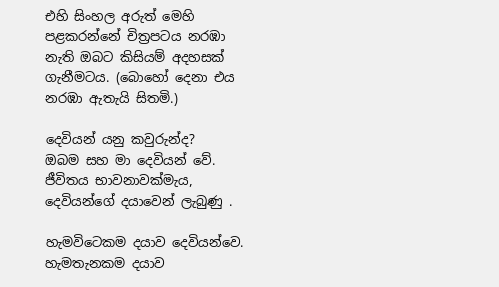එහි සිංහල අරුත් මෙහි පළකරන්නේ චිත්‍රපටය නරඹා නැති ඔබට කිසියම් අදහසක් ගැනීමටය. (බොහෝ දෙනා එය නරඹා ඇතැයි සිතමි.)

දෙවියන් යනු කවුරුන්ද?
ඔබම සහ මා දෙවියන් වේ.
ජීවිතය භාවනාවක්මැය,
දෙවියන්ගේ දයාවෙන් ලැබුණු .

හැමවිටෙකම දයාව දෙවියන්වෙ.
හැමතැනකම දයාව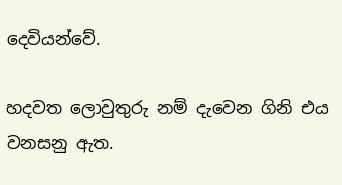දෙවියන්වේ.

හදවත ලොවුතුරු නම් දැවෙන ගිනි එය වනසනු ඇත.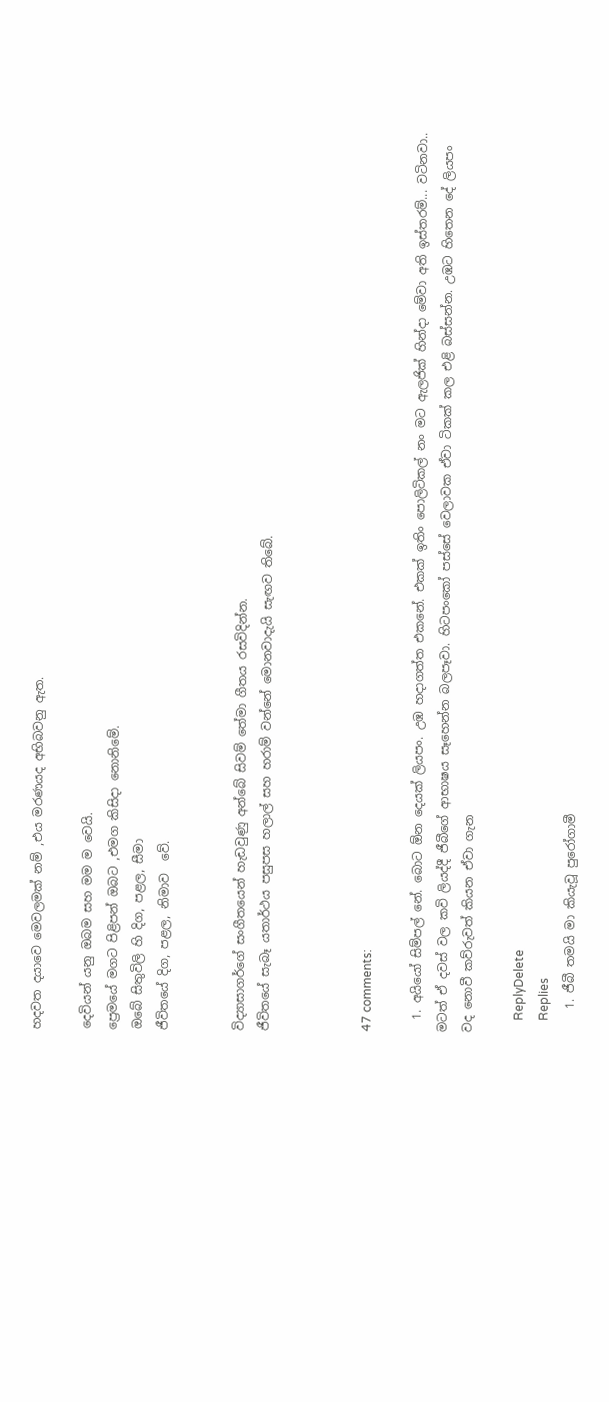හදවත දයාවෙ මෙවලමක් නම් ,එය මරණයද අභිබවනු ඇත.

දෙවියන් යනු ඔබම සහ මම ම වෙයි.
ප්‍රෙමයේ මගට පිළිපන් ඔබට ,එමග කිසිදා නොනිමේ.
ඔබේ සිතුවිලි හි දිග, පළල, සීමා
ජීවිතයේ දිග, පළල, නිමාව  වේ.


විද්‍යාසාගර්ගේ සංගීතයෙන් හැඩවුණු අන්බේ සිවම් තේමා ගීතය රසවිදින්න.
ජීවිතයේ සැබෑ යතාර්ථය පසුපස හලාල් සහ හරාම් වන්නේ මොනවාදැයි සැඟව තිබේ.



47 comments:

  1. අයියෝ සිම්පල් නේ. බොට ඕන දෙයක් ලියපං. උඹ හදාගත්ත එකනේ. එකක් ඉතිං පොලිටිකල් නං මට ඇලජික් හින්දා මේවා අති ඉස්තරම්... වටිනවා.. මටත් ඒ දවස් වල කවි ලියද්දී ජීබීගේ ආභාෂය සෑහෙන්න බලපෑවා. හිටපංකෝ පස්සේ වෙලාවක ඒවා ටිකක් කල එළි බස්සන්න. උඹට හිතෙන දේ ලියපං වද නොවී කව්රුවත් කියන ඒවා ගැන

    ReplyDelete
    Replies
    1. ජීබී තමයි මා කියැවූ පුරෝගාමී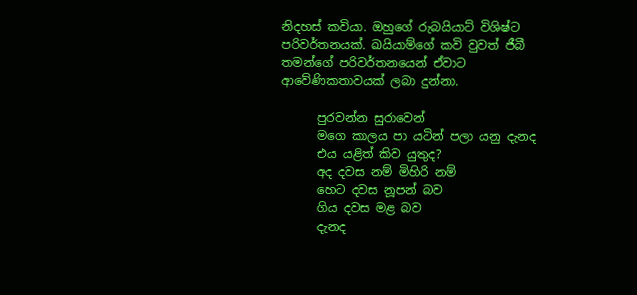නිදහස් කවියා. ඔහුගේ රුබයියාට් විශිෂ්ට පරිවර්තනයක්. ඛයියාම්ගේ කවි වුවත් ජීබී තමන්ගේ පරිවර්තනයෙන් ඒවාට ආවේණිකතාවයක් ලබා දුන්නා.

      පුරවන්න සුරාවෙන්
      මගෙ කාලය පා යටින් පලා යනු දැනද
      එය යළිත් කිව යුතුද?
      අද දවස නම් මිහිරි නම්
      හෙට දවස නූපන් බව
      ගිය දවස මළ බව
      දැනද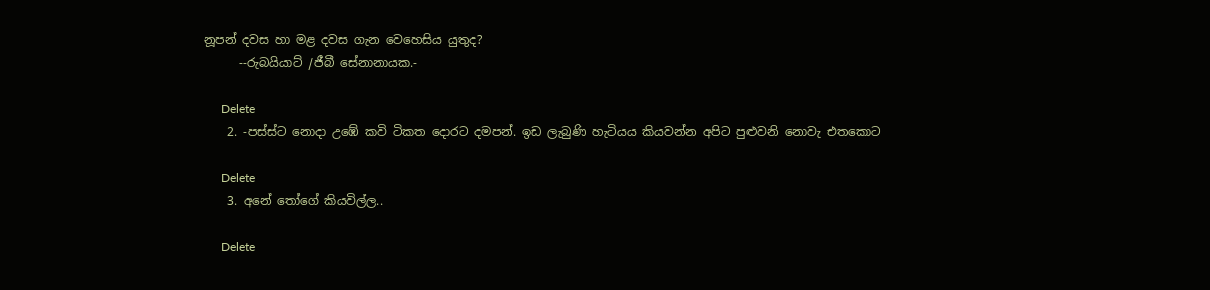නූපන් දවස හා මළ දවස ගැන වෙහෙසිය යුතුද?
      --රුබයියාට් /ජීබී සේනානායක.-

      Delete
    2. -පස්ස්ට නොදා උඹේ කවි ටිකත දොරට දමපන්. ඉඩ ලැබුණි හැටියය කියවන්න අපිට පුළුවනි නොවැ එතකොට

      Delete
    3. අනේ තෝගේ කියවිල්ල..

      Delete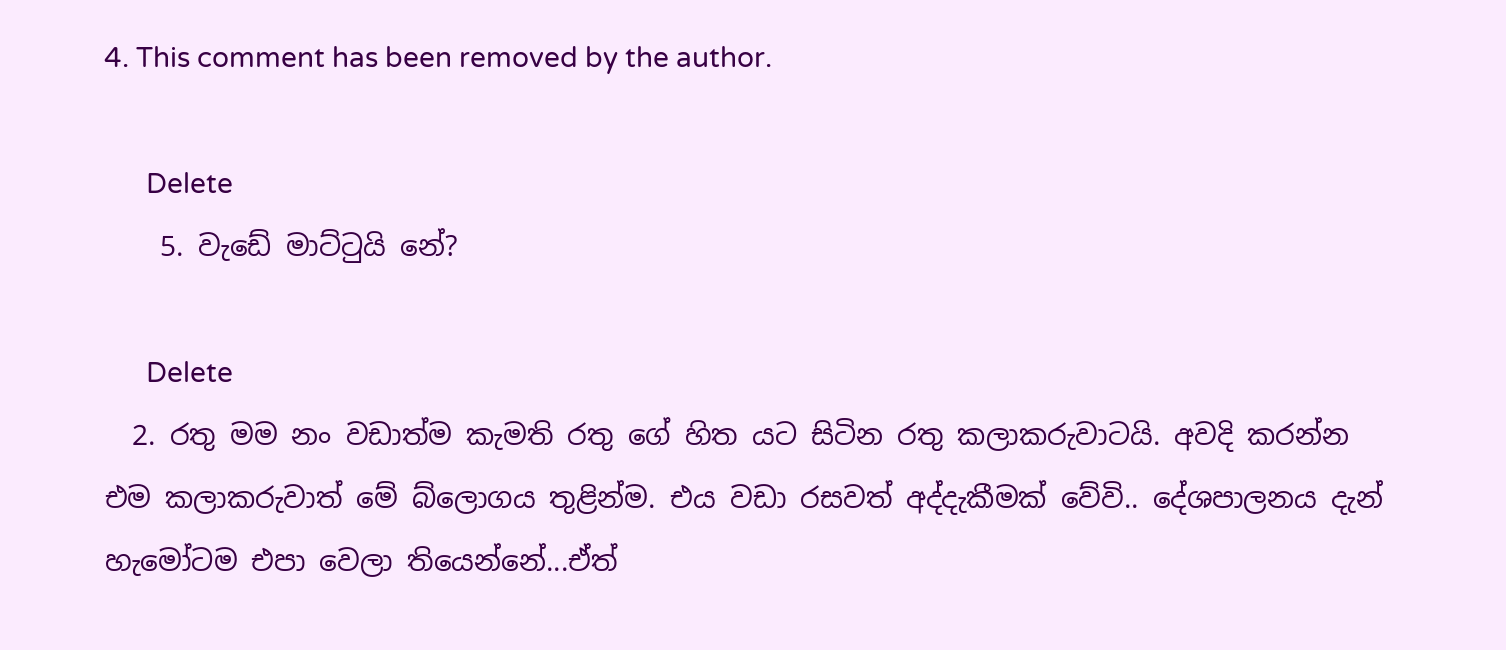4. This comment has been removed by the author.

      Delete
    5. වැඩේ මාට්ටුයි නේ?

      Delete
  2. රතු මම නං වඩාත්ම කැමති රතු ගේ හිත යට සිටින රතු කලාකරුවාටයි. අවදි කරන්න එම කලාකරුවාත් මේ බ්ලොගය තුළින්ම. එය වඩා රසවත් අද්දැකීමක් වේවි.. දේශපාලනය දැන් හැමෝටම එපා වෙලා තියෙන්නේ...ඒත්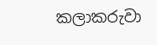කලාකරුවා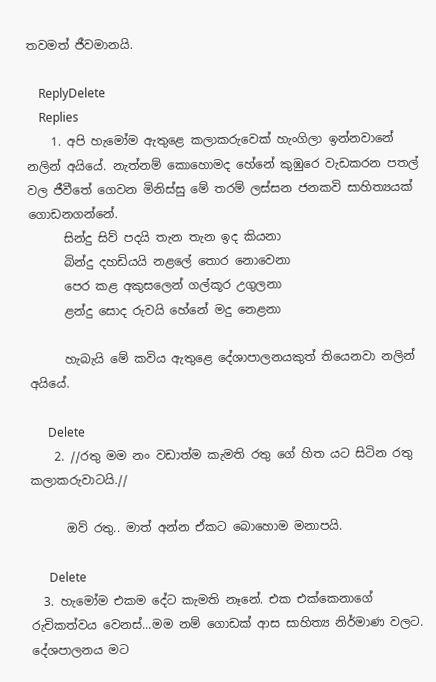තවමත් ජීවමානයි.

    ReplyDelete
    Replies
    1. අපි හැමෝම ඇතුළෙ කලාකරුවෙක් හැංගිලා ඉන්නවානේ නලින් අයියේ. නැත්නම් කොහොමද හේනේ කුඹුරෙ වැඩකරන පතල් වල ජීවීතේ ගෙවන මිනිස්සු මේ තරම් ලස්සන ජනකවි සාහිත්‍යයක් ගොඩනගන්නේ.
      සින්දු සිව් පදයි තැන තැන ඉද කියනා
      බින්දු දහඩියයි නළලේ තොර නොවෙනා
      පෙර කළ අකුසලෙන් ගල්කූර උගුලනා
      ළන්දු සොද රුවයි හේනේ මදු නෙළනා

      හැබැයි මේ කවිය ඇතුළෙ දේශාපාලනයකුත් තියෙනවා නලින් අයියේ.

      Delete
    2. //රතු මම නං වඩාත්ම කැමති රතු ගේ හිත යට සිටින රතු කලාකරුවාටයි.//

      ඔව් රතු.. මාත් අන්න ඒකට බොහොම මනාපයි.

      Delete
  3. හැමෝම එකම දේට කැමති නෑනේ. එක එක්කෙනාගේ රුචිකත්වය වෙනස්...මම නම් ගොඩක් ආස සාහිත්‍ය නිර්මාණ වලට. දේශපාලනය මට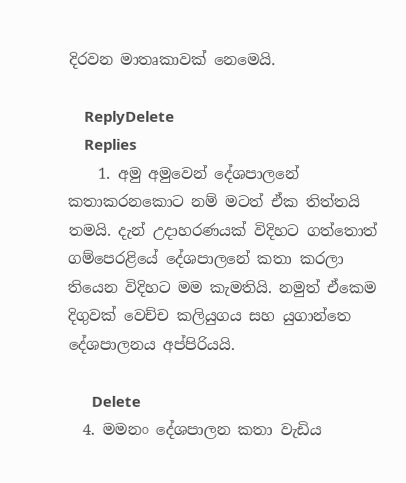දිරවන මාතෘකාවක් නෙමෙයි.

    ReplyDelete
    Replies
    1. අමු අමුවෙන් දේශපාලනේ කතාකරනකොට නම් මටත් ඒක තිත්තයි තමයි. දැන් උදාහරණයක් විදිහට ගත්තොත් ගම්පෙරළියේ දේශපාලනේ කතා කරලා තියෙන විදිහට මම කැමතියි. නමුත් ඒකෙම දිගුවක් වෙච්ච කලියුගය සහ යුගාන්තෙ දේශපාලනය අප්පිරියයි.

      Delete
  4. මමනං දේශපාලන කතා වැඩිය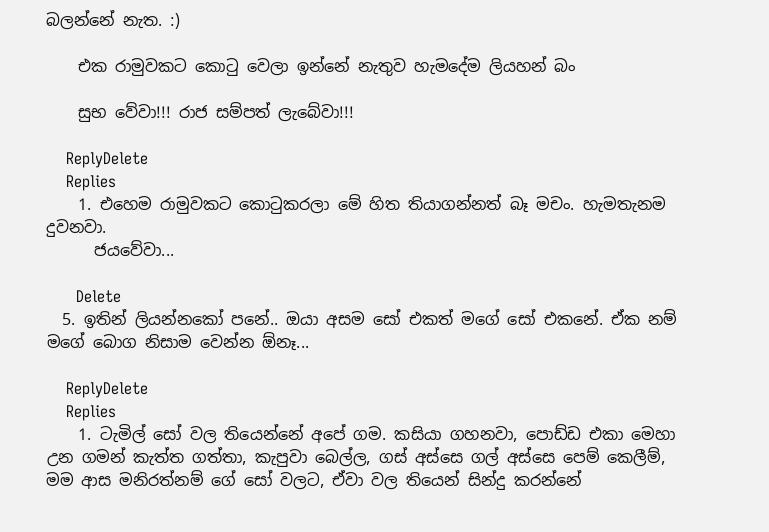බලන්නේ නැත. :)

    එක රාමුවකට කොටු වෙලා ඉන්නේ නැතුව හැමදේම ලියහන් බං

    සුභ වේවා!!! රාජ සම්පත් ලැබේවා!!!

    ReplyDelete
    Replies
    1. එහෙම රාමුවකට කොටුකරලා මේ හිත තියාගන්නත් බෑ මචං. හැමතැනම දුවනවා.
      ජයවේවා...

      Delete
  5. ඉතින් ලියන්නකෝ පනේ.. ඔයා අසම සෝ එකත් මගේ සෝ එකනේ. ඒක නම් මගේ බොග නිසාම වෙන්න ඕනෑ...

    ReplyDelete
    Replies
    1. ටැමිල් සෝ වල තියෙන්නේ අපේ ගම. කසියා ගහනවා, පොඩ්ඩ එකා මෙහා උන ගමන් කැත්ත ගත්තා, කැපුවා බෙල්ල, ගස් අස්සෙ ගල් අස්සෙ පෙම් කෙලීම්, මම ආස මනිරත්නම් ගේ සෝ වලට, ඒවා වල තියෙන් සින්දු කරන්නේ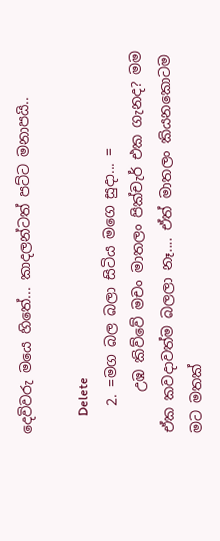දෙවිවරු මයෙ හිතේ... කාදලන්ටත් පට්ට මනාපයි..

      Delete
    2. =මග බල බලා සිටිය මගෙ සුදා... =
      උඹ කිව්වේ මචං මාතලං පික්චැර් එක ගැනද? මම ඒක කවදාවත්ම බලලා නෑ.... ඒත් මාතලං කියනකොටම මට මතක්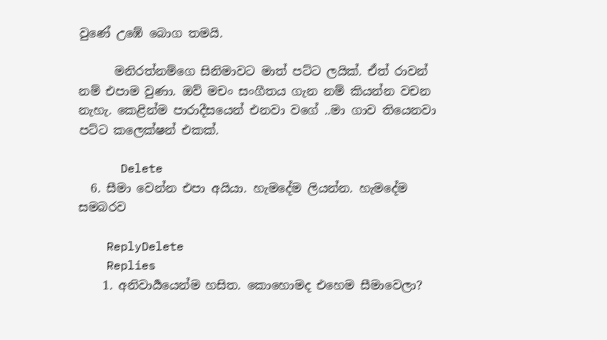වුණේ උඹේ බොග තමයි.

      මනිරත්නම්ගෙ සිනිමාවට මාත් පට්ට ලයික්. ඒත් රාවන් නම් එපාම වුණා. ඔව් මචං සංගීතය ගැන නම් කියන්න වචන නැහැ. කෙළින්ම පාරාදීසයෙන් එනවා වගේ ..මා ගාව තියෙනවා පට්ට කලෙක්ෂන් එකක්.

      Delete
  6. සීමා වෙන්න එපා අයියා. හැමදේම ලියන්න. හැමදේම සමබරව

    ReplyDelete
    Replies
    1. අනිවාර්‍යයෙන්ම හසිත. කොහොමද එහෙම සීමාවෙලා?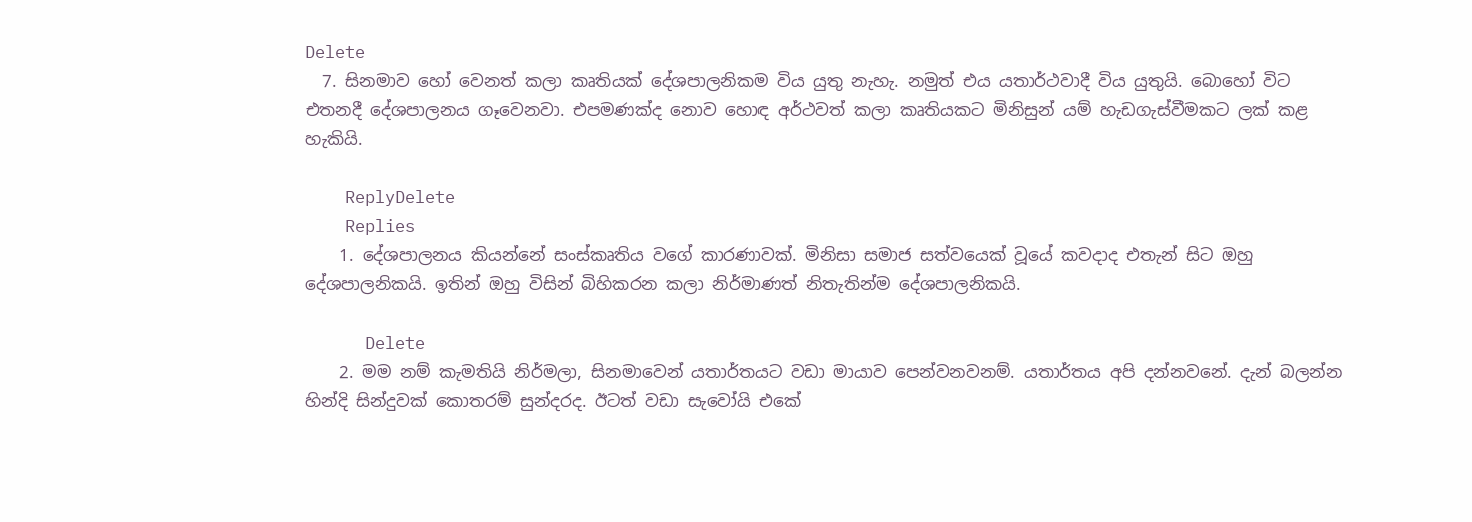Delete
  7. සිනමාව හෝ වෙනත් කලා කෘතියක් දේශපාලනිකම විය යුතු නැහැ. නමුත් එය යතාර්ථවාදී විය යුතුයි. බොහෝ විට එතනදී දේශපාලනය ගෑවෙනවා. එපමණක්ද නොව හොඳ අර්ථවත් කලා කෘතියකට මිනිසුන් යම් හැඩගැස්වීමකට ලක් කළ හැකියි.

    ReplyDelete
    Replies
    1. දේශපාලනය කියන්නේ සංස්කෘතිය වගේ කාරණාවක්. මිනිසා සමාජ සත්වයෙක් වූයේ කවදාද එතැන් සිට ඔහු දේශපාලනිකයි. ඉතින් ඔහු විසින් බිහිකරන කලා නිර්මාණත් නිතැතින්ම දේශපාලනිකයි.

      Delete
    2. මම නම් කැමතියි නිර්මලා, සිනමාවෙන් යතාර්තයට වඩා මායාව පෙන්වනවනම්. යතාර්තය අපි දන්නවනේ. දැන් බලන්න හින්දි සින්දුවක් කොතරම් සුන්දරද. ඊටත් වඩා සැවෝයි එකේ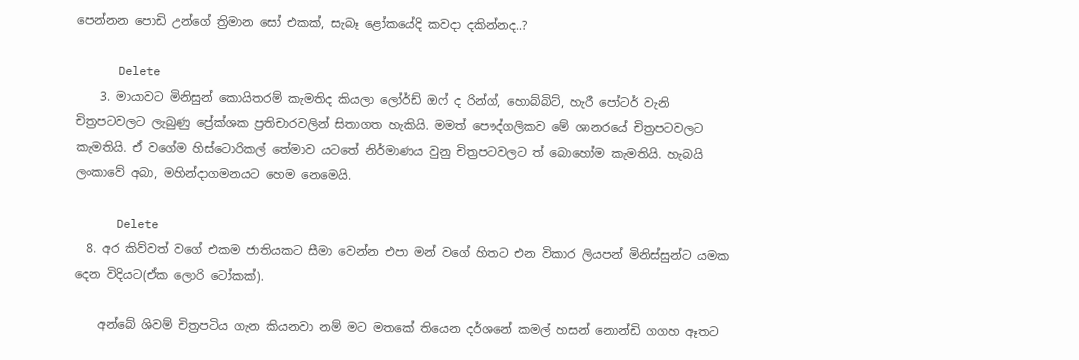පෙන්නන පොඩි උන්ගේ ත්‍රිමාන සෝ එකක්, සැබෑ ළෝකයේදි කවදා දකින්නද..?

      Delete
    3. මායාවට මිනිසුන් කොයිතරම් කැමතිද කියලා ලෝර්ඩ් ඔෆ් ද රින්ග්, හොබ්බිට්, හැරී පෝටර් වැනි චිත්‍රපටවලට ලැබුණු ප්‍රේක්ශක ප්‍රතිචාරවලින් සිතාගත හැකියි. මමත් පෞද්ගලිකව මේ ශානරයේ චිත්‍රපටවලට කැමතියි. ඒ වගේම හිස්ටොරිකල් තේමාව යටතේ නිර්මාණය වුනු චිත්‍රපටවලට ත් බොහෝම කැමතියි. හැබයි ලංකාවේ අබා, මහින්දාගමනයට හෙම නෙමෙයි.

      Delete
  8. අර කිව්වත් වගේ එකම ජාතියකට සීමා වෙන්න එපා මන් වගේ හිතට එන විකාර ලියපන් මිනිස්සුන්ට යමක දෙන විදියට(ඒක ලොරි ටෝකක්).

    අන්බේ ශිවම් චිත්‍රපටිය ගැන කියනවා නම් මට මතකේ තියෙන දර්ශනේ කමල් හසන් නොන්ඩි ගගහ ඈතට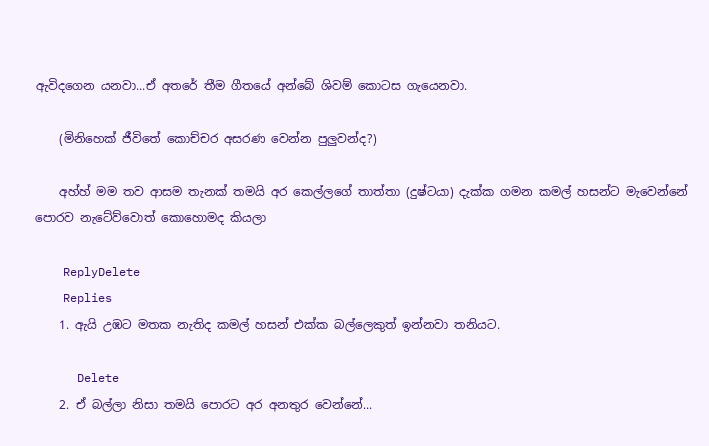ඇවිදගෙන යනවා...ඒ අතරේ තීම ගීතයේ අන්බේ ශිවම් කොටස ගැයෙනවා.

    (මිනිහෙක් ජීවිතේ කොච්චර අසරණ වෙන්න පුලුවන්ද?)

    අහ්හ් මම තව ආසම තැනක් තමයි අර කෙල්ලගේ තාත්තා (දුෂ්ටයා) දැක්ක ගමන කමල් හසන්ට මැවෙන්නේ පොරව නැටේව්වොත් කොහොමද කියලා

    ReplyDelete
    Replies
    1. ඇයි උඹට මතක නැතිද කමල් හසන් එක්ක බල්ලෙකුත් ඉන්නවා තනියට.

      Delete
    2. ඒ බල්ලා නිසා තමයි පොරට අර අනතුර වෙන්නේ...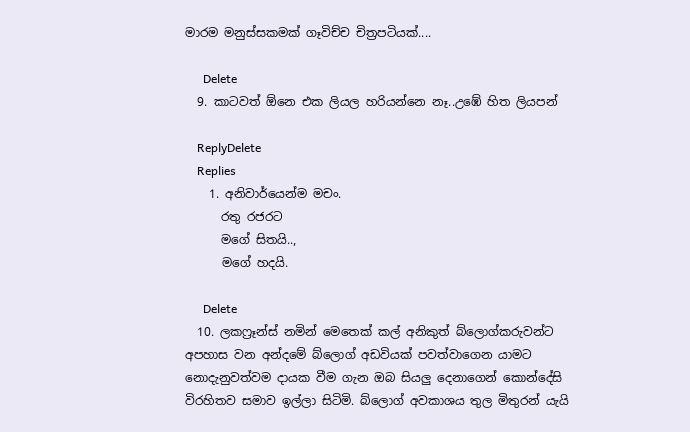මාරම මනුස්සකමක් ගෑවිච්ච චිත්‍රපටියක්....

      Delete
  9. කාටවත් ඕනෙ එක ලියල හරියන්නෙ නෑ..උඹේ හිත ලියපන්

    ReplyDelete
    Replies
    1. අනිවාර්යෙන්ම මචං.
      රතු රජරට
      මගේ සිතයි..,
      මගේ හදයි.

      Delete
  10. ලකෆ්‍රෑන්ස් නමින් මෙතෙක් කල් අනිකුත් බ්ලොග්කරුවන්ට අපහාස වන අන්දමේ බ්ලොග් අඩවියක් පවත්වාගෙන යාමට නොදැනුවත්වම දායක වීම ගැන ඔබ සියලු දෙනාගෙන් කොන්දේසි විරහිතව සමාව ඉල්ලා සිටිමි. බ්ලොග් අවකාශය තුල මිතුරන් යැයි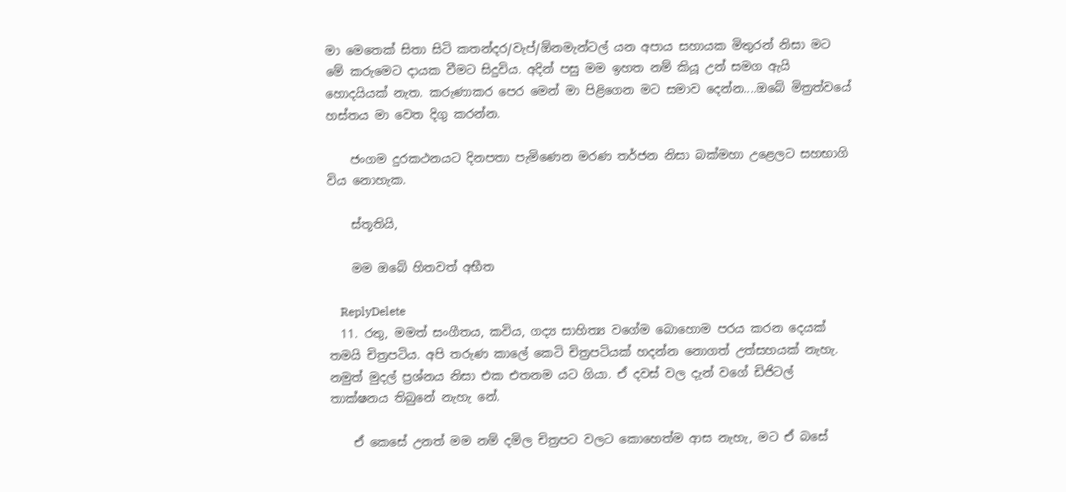මා මෙතෙක් සිතා සිටි කතන්දර/වැප්/ඕනමැන්ටල් යන අපාය සහායක මිතුරන් නිසා මට මේ කරුමෙට දායක වීමට සිදුවිය. අදින් පසු මම ඉහත නම් කියූ උන් සමග ඇයි හොදයියක් නැත. කරුණාකර පෙර මෙන් මා පිළිගෙන මට සමාව දෙන්න....ඔබේ මිත්‍රත්වයේ හස්තය මා වෙත දිගු කරන්න.

    ජංගම දුරකථනයට දිනපතා පැමිණෙන මරණ තර්ජන නිසා බක්මහා උළෙලට සහභාගි විය නොහැක.

    ස්තූතියි,

    මම ඔබේ හිතවත් අභීත

    ReplyDelete
  11. රතු, මමත් සංගීතය, කවිය, ගද්‍ය සාහිත්‍ය වගේම බොහොම පරය කරන දෙයක් තමයි චිත්‍රපටිය. අපි තරුණ කාලේ කෙටි චිත්‍රපටියක් හදන්න නොගත් උත්සහයක් නැහැ. නමුත් මුදල් ප්‍රශ්නය නිසා එක එතනම යට ගියා. ඒ දවස් වල දැන් වගේ ඩිජිටල් තාක්ෂනය තිබුනේ නැහැ නේ.

    ඒ කෙසේ උනත් මම නම් දමිල චිත්‍රපට වලට කොහෙත්ම ආස නැහැ, මට ඒ බසේ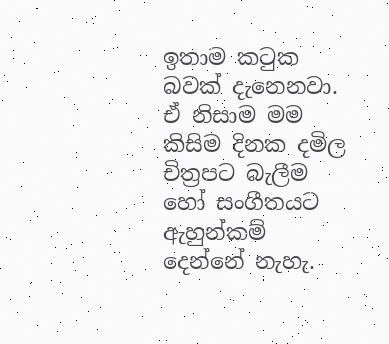ඉතාම කටුක බවක් දැනෙනවා. ඒ නිසාම මම කිසිම දිනක දමිල චිත්‍රපට බැලීම හෝ සංගීතයට ඇහුන්කම් දෙන්නේ නැහැ.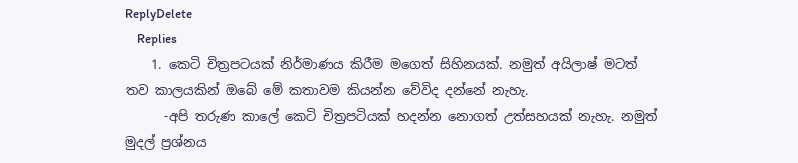ReplyDelete
    Replies
    1. කෙටි චිත්‍රපටයක් නිර්මාණය කිරීම මගෙත් සිහිනයක්. නමුත් අයිලාෂ් මටත් තව කාලයකින් ඔබේ මේ කතාවම කියන්න වේවිද දන්නේ නැහැ.
      -අපි තරුණ කාලේ කෙටි චිත්‍රපටියක් හදන්න නොගත් උත්සහයක් නැහැ. නමුත් මුදල් ප්‍රශ්නය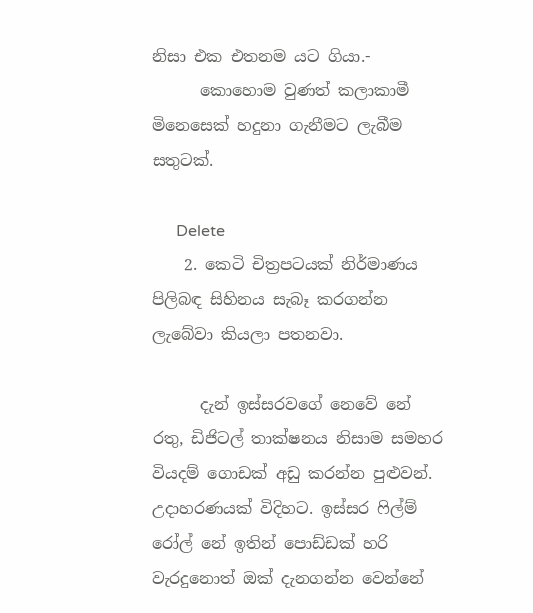නිසා එක එතනම යට ගියා.-
      කොහොම වුණත් කලාකාමී මිනෙසෙක් හදුනා ගැනීමට ලැබීම සතුටක්.

      Delete
    2. කෙටි චිත්‍රපටයක් නිර්මාණය පිලිබඳ සිහිනය සැබෑ කරගන්න ලැබේවා කියලා පතනවා.

      දැන් ඉස්සරවගේ නෙවේ නේ රතු, ඩිජිටල් තාක්ෂනය නිසාම සමහර වියදම් ගොඩක් අඩු කරන්න පුළුවන්. උදාහරණයක් විදිහට. ඉස්සර ෆිල්ම් රෝල් නේ ඉතින් පොඩ්ඩක් හරි වැරදුනොත් ඔක් දැනගන්න වෙන්නේ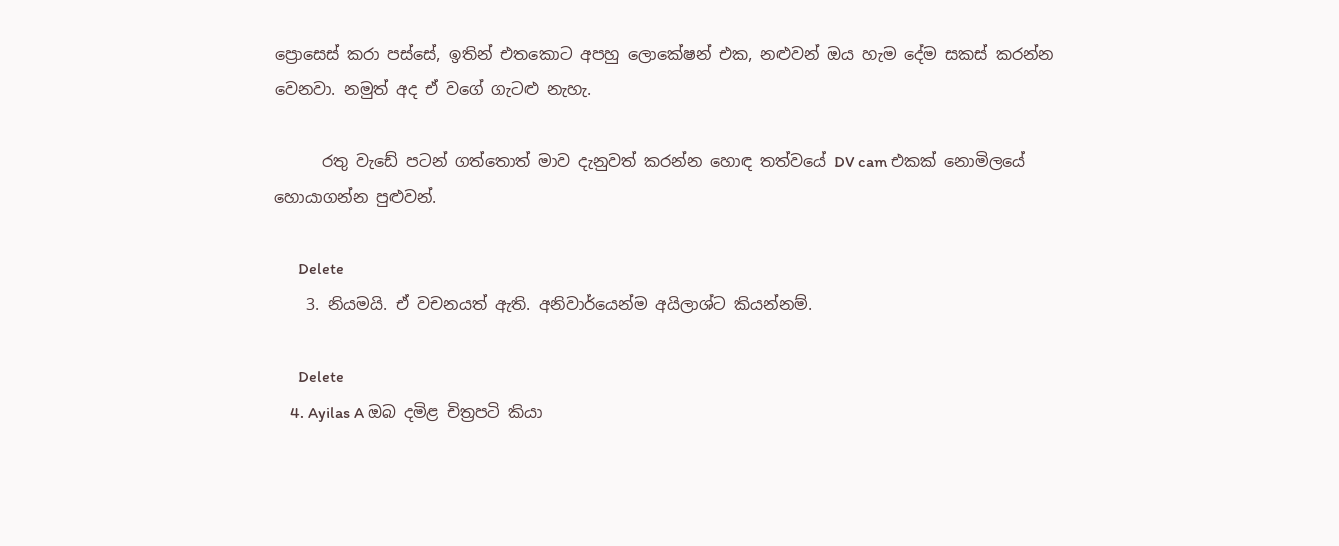ප්‍රොසෙස් කරා පස්සේ, ඉතින් එතකොට අපහු ලොකේෂන් එක, නළුවන් ඔය හැම දේම සකස් කරන්න වෙනවා. නමුත් අද ඒ වගේ ගැටළු නැහැ.

      රතු වැඩේ පටන් ගත්තොත් මාව දැනුවත් කරන්න හොඳ තත්වයේ DV cam එකක් නොමිලයේ හොයාගන්න පුළුවන්.

      Delete
    3. නියමයි. ඒ වචනයත් ඇති. අනිවාර්යෙන්ම අයිලාශ්ට කියන්නම්.

      Delete
    4. Ayilas A ඔබ දමිළ චිත්‍රපටි කියා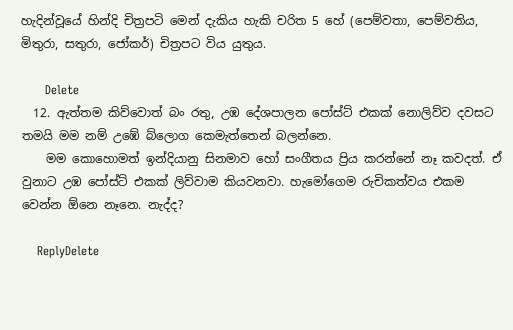හැදින්වූයේ හින්දි චිත්‍රපටි මෙන් දැකිය හැකි චරිත 5 හේ (පෙම්වතා, පෙම්වතිය, මිතුරා, සතුරා, ජෝකර්) චිත්‍රපට විය යුතුය.

      Delete
  12. ඇත්තම කිව්වොත් බං රතු, උඹ දේශපාලන පෝස්ට් එකක් නොලිව්ව දවසට තමයි මම නම් උඹේ බ්ලොග කෙමැත්තෙන් බලන්නෙ.
    මම කොහොමත් ඉන්දියානු සිනමාව හෝ සංගීතය ප්‍රිය කරන්නේ නෑ කවදත්. ඒ වුනාට උඹ පෝස්ට් එකක් ලිව්වාම කියවනවා. හැමෝගෙම රුචිකත්වය එකම වෙන්න ඕනෙ නෑනෙ. නැද්ද?

    ReplyDelete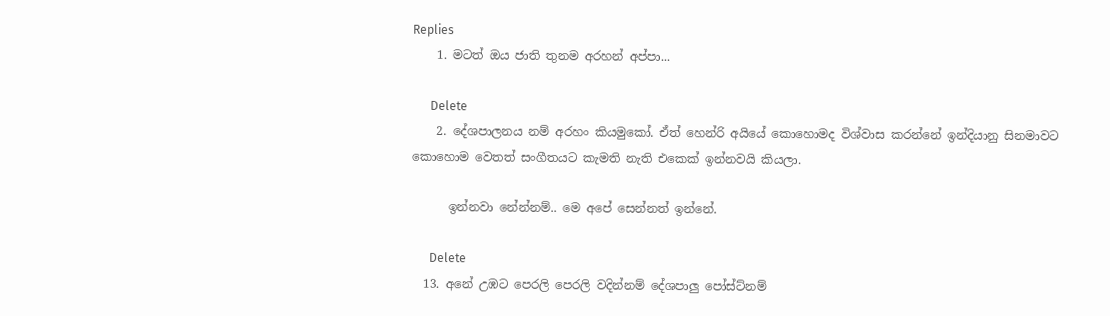Replies
    1. මටත් ඔය ජාති තුනම අරහන් අප්පා...

      Delete
    2. දේශපාලනය නම් අරහං කියමුකෝ. ඒත් හෙන්රි අයියේ කොහොමද විශ්වාස කරන්නේ ඉන්දියානු සිනමාවට කොහොම වෙතත් සංගීතයට කැමති නැති එකෙක් ඉන්නවයි කියලා.

      ඉන්නවා නේන්නම්.. මෙ අපේ සෙන්නත් ඉන්නේ.

      Delete
  13. අනේ උඹට පෙරලි පෙරලි වදින්නම් දේශපාලු පෝස්ට්නම්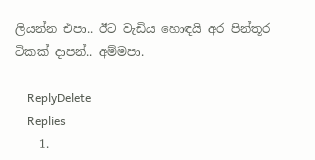ලියන්න එපා.. ඊට වැඩිය හොඳයි අර පින්තූර ටිකක් දාපන්.. අම්මපා.

    ReplyDelete
    Replies
    1.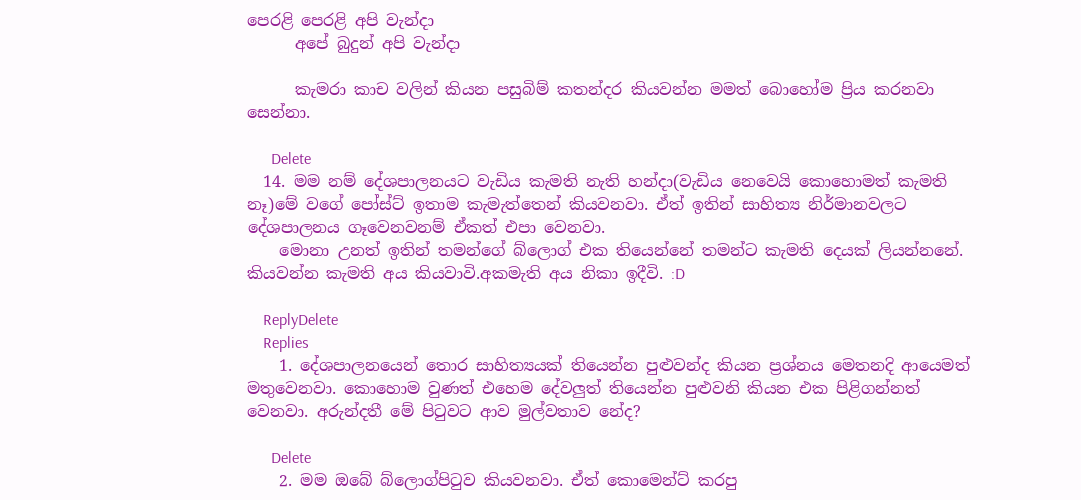පෙරළි පෙරළි අපි වැන්දා
      අපේ බුදුන් අපි වැන්දා

      කැමරා කාච වලින් කියන පසුබිම් කතන්දර කියවන්න මමත් බොහෝම ප්‍රිය කරනවා සෙන්නා.

      Delete
  14. මම නම් දේශපාලනයට වැඩිය කැමති නැති හන්දා(වැඩිය නෙවෙයි කොහොමත් කැමති නෑ)මේ වගේ පෝස්ට් ඉතාම කැමැත්තෙන් කියවනවා. ඒත් ඉතින් සාහිත්‍ය නිර්මානවලට දේශපාලනය ගෑවෙනවනම් ඒකත් එපා වෙනවා.
    මොනා උනත් ඉතින් තමන්ගේ බ්ලොග් එක තියෙන්නේ තමන්ට කැමති දෙයක් ලියන්නනේ. කියවන්න කැමති අය කියවාවි.අකමැති අය නිකා ඉදීවි. :D

    ReplyDelete
    Replies
    1. දේශපාලනයෙන් තොර සාහිත්‍යයක් තියෙන්න පුළුවන්ද කියන ප්‍රශ්නය මෙතනදි ආයෙමත් මතුවෙනවා. කොහොම වුණත් එහෙම දේවලුත් තියෙන්න පුළුවනි කියන එක පිළිගන්නත් වෙනවා. අරුන්දතී මේ පිටුවට ආව මුල්වතාව නේද?

      Delete
    2. මම ඔබේ බ්ලොග්පිටුව කියවනවා. ඒත් කොමෙන්ට් කරපු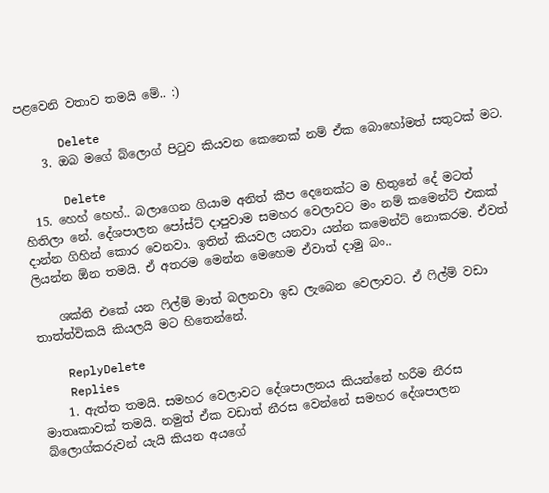පළවෙනි වතාව තමයි මේ.. :)

      Delete
    3. ඔබ මගේ බ්ලොග් පිටුව කියවන කෙනෙක් නම් ඒක බොහෝමත් සතුටක් මට.

      Delete
  15. හෙහ් හෙහ්.. බලාගෙන ගියාම අනිත් කීප දෙනෙක්ට ම හිතුනේ දේ මටත් හිතිලා නේ. දේශපාලන පෝස්ට් දාපුවාම සමහර වෙලාවට මං නම් කමෙන්ට් එකක් දාන්න ගිහින් කොර වෙනවා. ඉතින් කියවල යනවා යන්න කමෙන්ට් නොකරම. ඒවත් ලියන්න ඕන තමයි. ඒ අතරම මෙන්න මෙහෙම ඒවාත් දාමු බං..

    ශක්ති එකේ යන ෆිල්ම් මාත් බලනවා ඉඩ ලැබෙන වෙලාවට. ඒ ෆිල්ම් වඩා තාත්ත්විකයි කියලයි මට හිතෙන්නේ.

    ReplyDelete
    Replies
    1. ඇත්ත තමයි. සමහර වෙලාවට දේශපාලනය කියන්නේ හරීම නීරස මාතෘකාවක් තමයි. නමුත් ඒක වඩාත් නීරස වෙන්නේ සමහර දේශපාලන බ්ලොග්කරුවන් යැයි කියන අයගේ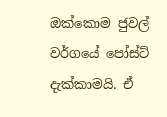ඔක්කොම ජුවල් වර්ගයේ පෝස්ට් දැක්කාමයි. ඒ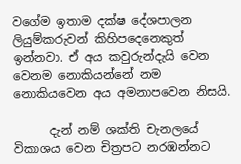වගේම ඉතාම දක්ෂ දේශපාලන ලියුම්කරුවන් කිහිපදෙනෙකුත් ඉන්නවා. ඒ අය කවුරුන්දැයි වෙන වෙනම නොකියන්නේ නම නොකියවෙන අය අමනාපවෙන නිසයි.

      දැන් නම් ශක්ති චැනලයේ විකාශය වෙන චිත්‍රපට නරඹන්නට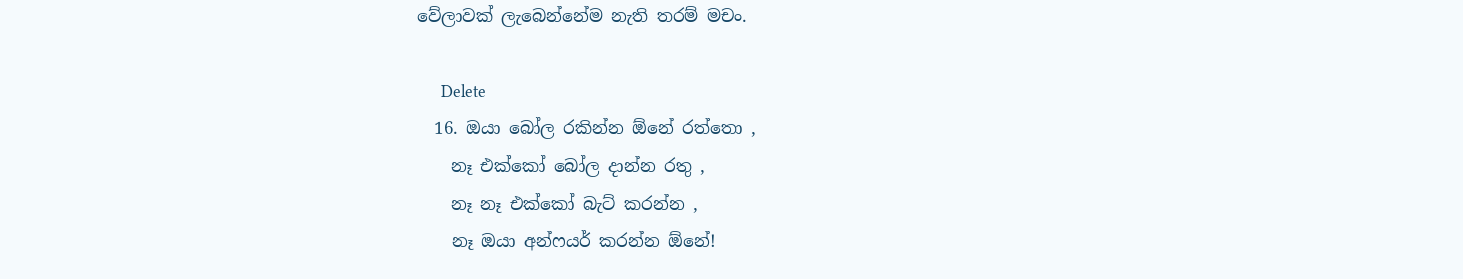වේලාවක් ලැබෙන්නේම නැති තරම් මචං.

      Delete
  16. ඔයා බෝල රකින්න ඕනේ රත්තො ,
    නෑ එක්කෝ බෝල දාන්න රතු ,
    නෑ නෑ එක්කෝ බැට් කරන්න ,
    නෑ ඔයා අන්ෆයර් කරන්න ඕනේ!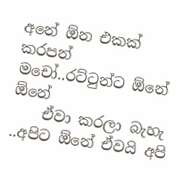අනේ ඕන එකක් කරපන් මචෝ..රට්ටුන්ට ඕනේ ඕනේ
    ඒවා කරලා බැහැ ..අපිට ඕනේ ඒවයි අපි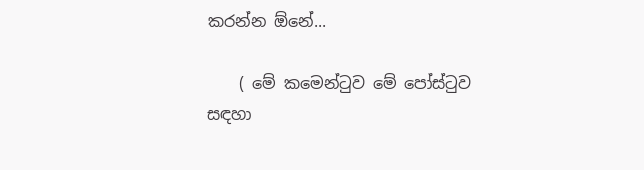කරන්න ඕනේ...

    ( මේ කමෙන්ටුව මේ පෝස්ටුව සඳහා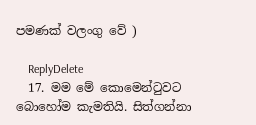පමණක් වලංගු වේ )

    ReplyDelete
  17. මම මේ කොමෙන්ටුවට බොහෝම කැමතියි. සිත්ගන්නා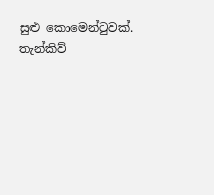සුළු කොමෙන්ටුවක්. තැන්කිව්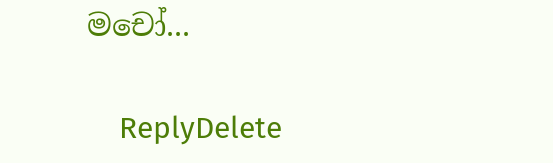මචෝ...

    ReplyDelete